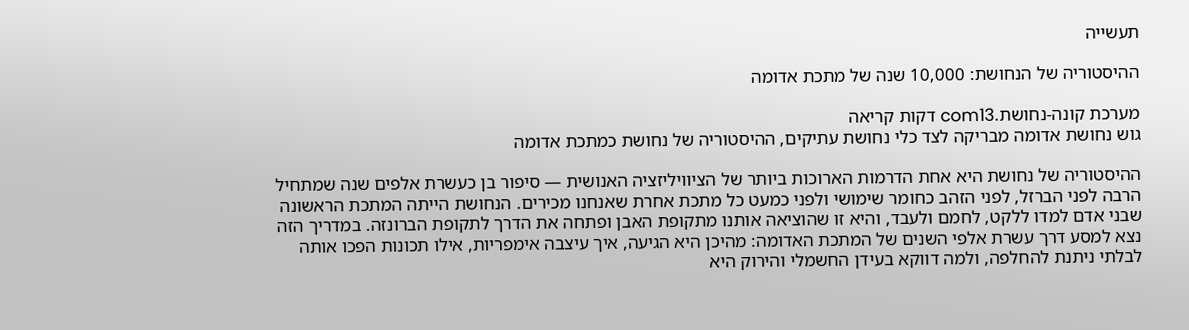תעשייה

ההיסטוריה של הנחושת: 10,000 שנה של מתכת אדומה

מערכת קונה-נחושת.com13 דקות קריאה
גוש נחושת אדומה מבריקה לצד כלי נחושת עתיקים, ההיסטוריה של נחושת כמתכת אדומה

ההיסטוריה של נחושת היא אחת הדרמות הארוכות ביותר של הציוויליזציה האנושית — סיפור בן כעשרת אלפים שנה שמתחיל הרבה לפני הברזל, לפני הזהב כחומר שימושי ולפני כמעט כל מתכת אחרת שאנחנו מכירים. הנחושת הייתה המתכת הראשונה שבני אדם למדו ללקט, לחמם ולעבד, והיא זו שהוציאה אותנו מתקופת האבן ופתחה את הדרך לתקופת הברונזה. במדריך הזה נצא למסע דרך עשרת אלפי השנים של המתכת האדומה: מהיכן היא הגיעה, איך עיצבה אימפריות, אילו תכונות הפכו אותה לבלתי ניתנת להחלפה, ולמה דווקא בעידן החשמלי והירוק היא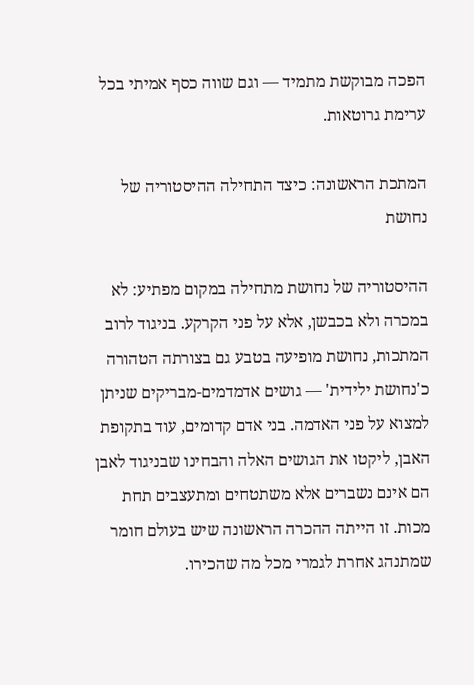הפכה מבוקשת מתמיד — וגם שווה כסף אמיתי בכל ערימת גרוטאות.

המתכת הראשונה: כיצד התחילה ההיסטוריה של נחושת

ההיסטוריה של נחושת מתחילה במקום מפתיע: לא במכרה ולא בכבשן, אלא על פני הקרקע. בניגוד לרוב המתכות, נחושת מופיעה בטבע גם בצורתה הטהורה כ'נחושת ילידית' — גושים אדמדמים-מבריקים שניתן למצוא על פני האדמה. בני אדם קדומים, עוד בתקופת האבן, ליקטו את הגושים האלה והבחינו שבניגוד לאבן הם אינם נשברים אלא משתטחים ומתעצבים תחת מכות. זו הייתה ההכרה הראשונה שיש בעולם חומר שמתנהג אחרת לגמרי מכל מה שהכירו.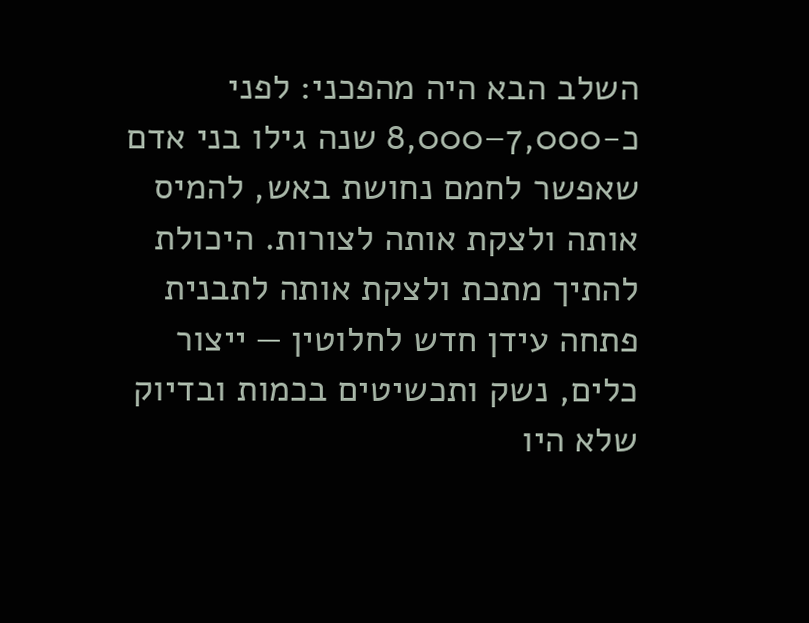השלב הבא היה מהפכני: לפני כ-7,000–8,000 שנה גילו בני אדם שאפשר לחמם נחושת באש, להמיס אותה ולצקת אותה לצורות. היכולת להתיך מתכת ולצקת אותה לתבנית פתחה עידן חדש לחלוטין — ייצור כלים, נשק ותכשיטים בכמות ובדיוק שלא היו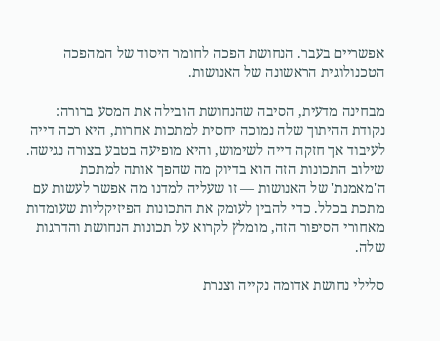אפשריים בעבר. הנחושת הפכה לחומר היסוד של המהפכה הטכנולוגית הראשונה של האנושות.

מבחינה מדעית, הסיבה שהנחושת הובילה את המסע ברורה: נקודת ההיתוך שלה נמוכה יחסית למתכות אחרות, היא רכה דייה לעיבוד אך חזקה דייה לשימוש, והיא מופיעה בטבע בצורה נגישה. שילוב התכונות הזה הוא בדיוק מה שהפך אותה למתכת ה'מאמנת' של האנושות — זו שעליה למדנו מה אפשר לעשות עם מתכת בכלל. כדי להבין לעומק את התכונות הפיזיקליות שעומדות מאחורי הסיפור הזה, מומלץ לקרוא על תכונות הנחושת והדרגות שלה.

סלילי נחושת אדומה נקייה וצנרת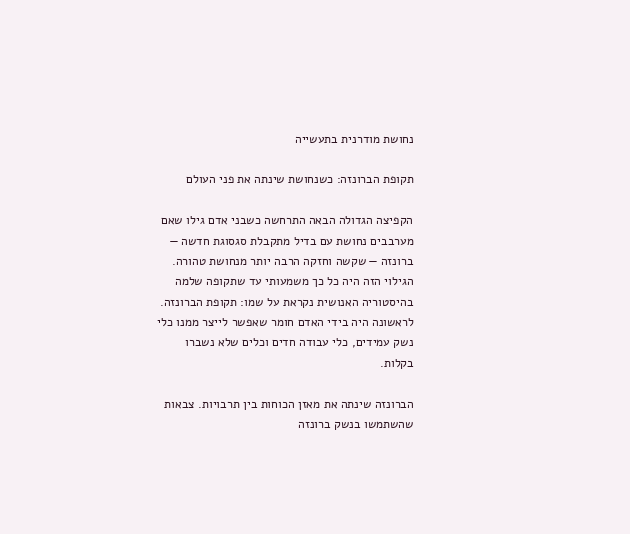נחושת מודרנית בתעשייה

תקופת הברונזה: כשנחושת שינתה את פני העולם

הקפיצה הגדולה הבאה התרחשה כשבני אדם גילו שאם מערבבים נחושת עם בדיל מתקבלת סגסוגת חדשה — ברונזה — שקשה וחזקה הרבה יותר מנחושת טהורה. הגילוי הזה היה כל כך משמעותי עד שתקופה שלמה בהיסטוריה האנושית נקראת על שמו: תקופת הברונזה. לראשונה היה בידי האדם חומר שאפשר לייצר ממנו כלי נשק עמידים, כלי עבודה חדים וכלים שלא נשברו בקלות.

הברונזה שינתה את מאזן הכוחות בין תרבויות. צבאות שהשתמשו בנשק ברונזה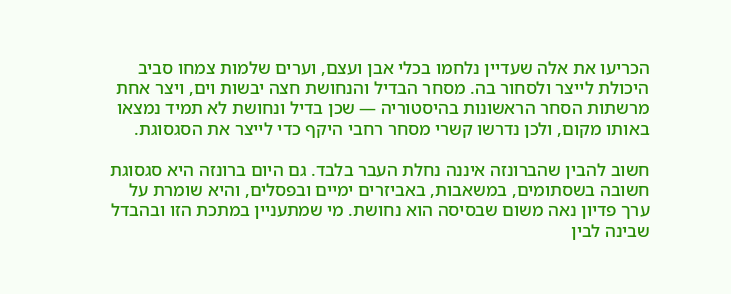הכריעו את אלה שעדיין נלחמו בכלי אבן ועצם, וערים שלמות צמחו סביב היכולת לייצר ולסחור בה. מסחר הבדיל והנחושת חצה יבשות וים, ויצר אחת מרשתות הסחר הראשונות בהיסטוריה — שכן בדיל ונחושת לא תמיד נמצאו באותו מקום, ולכן נדרשו קשרי מסחר רחבי היקף כדי לייצר את הסגסוגת.

חשוב להבין שהברונזה איננה נחלת העבר בלבד. גם היום ברונזה היא סגסוגת חשובה בשסתומים, במשאבות, באביזרים ימיים ובפסלים, והיא שומרת על ערך פדיון נאה משום שבסיסה הוא נחושת. מי שמתעניין במתכת הזו ובהבדל שבינה לבין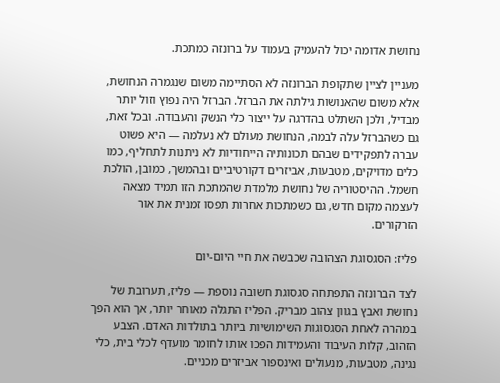נחושת אדומה יכול להעמיק בעמוד על ברונזה כמתכת.

מעניין לציין שתקופת הברונזה לא הסתיימה משום שנגמרה הנחושת, אלא משום שהאנושות גילתה את הברזל. הברזל היה נפוץ וזול יותר מבדיל, ולכן השתלט בהדרגה על ייצור כלי הנשק והעבודה. ובכל זאת, גם כשהברזל עלה לבמה, הנחושת מעולם לא נעלמה — היא פשוט עברה לתפקידים שבהם תכונותיה הייחודיות לא ניתנות לתחליף, כמו כלים מדויקים, מטבעות, אביזרים דקורטיביים ובהמשך, כמובן, הולכת חשמל. ההיסטוריה של נחושת מלמדת שהמתכת הזו תמיד מצאה לעצמה מקום חדש, גם כשמתכות אחרות תפסו זמנית את אור הזרקורים.

פליז: הסגסוגת הצהובה שכבשה את חיי היום-יום

לצד הברונזה התפתחה סגסוגת חשובה נוספת — פליז, תערובת של נחושת ואבץ בגוון צהוב מבריק. הפליז התגלה מאוחר יותר, אך הוא הפך במהרה לאחת הסגסוגות השימושיות ביותר בתולדות האדם. הצבע הזהוב, קלות העיבוד והעמידות הפכו אותו לחומר מועדף לכלי בית, כלי נגינה, מטבעות, מנעולים ואינספור אביזרים מכניים.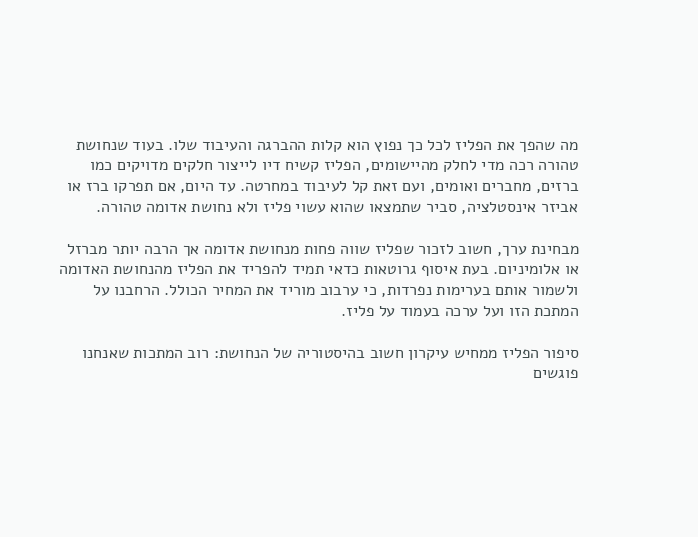מה שהפך את הפליז לכל כך נפוץ הוא קלות ההברגה והעיבוד שלו. בעוד שנחושת טהורה רכה מדי לחלק מהיישומים, הפליז קשיח דיו לייצור חלקים מדויקים כמו ברזים, מחברים ואומים, ועם זאת קל לעיבוד במחרטה. עד היום, אם תפרקו ברז או אביזר אינסטלציה, סביר שתמצאו שהוא עשוי פליז ולא נחושת אדומה טהורה.

מבחינת ערך, חשוב לזכור שפליז שווה פחות מנחושת אדומה אך הרבה יותר מברזל או אלומיניום. בעת איסוף גרוטאות כדאי תמיד להפריד את הפליז מהנחושת האדומה ולשמור אותם בערימות נפרדות, כי ערבוב מוריד את המחיר הכולל. הרחבנו על המתכת הזו ועל ערכה בעמוד על פליז.

סיפור הפליז ממחיש עיקרון חשוב בהיסטוריה של הנחושת: רוב המתכות שאנחנו פוגשים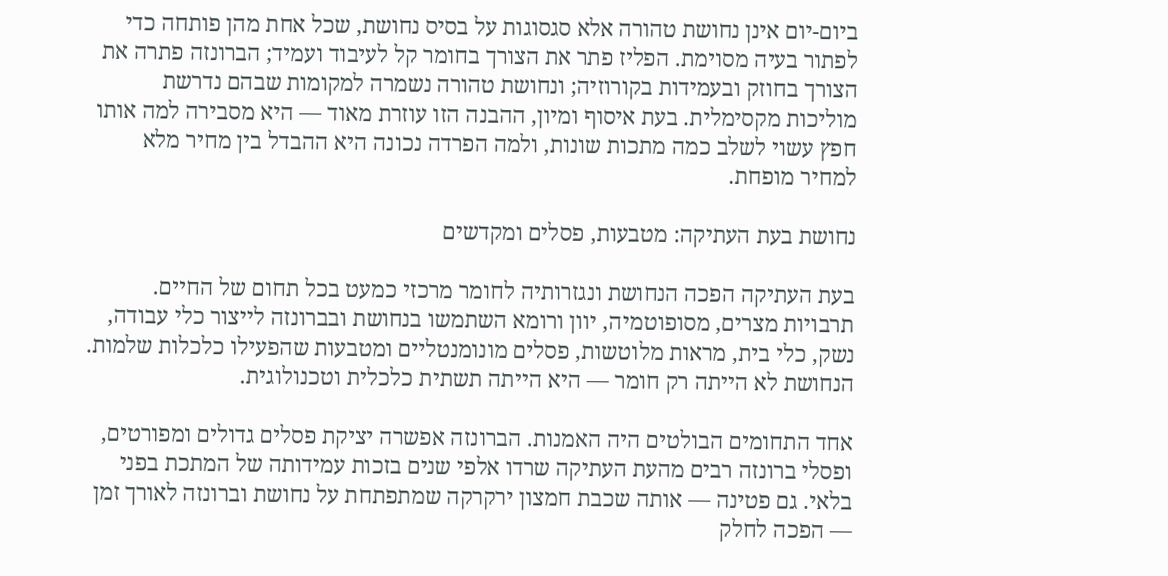ביום-יום אינן נחושת טהורה אלא סגסוגות על בסיס נחושת, שכל אחת מהן פותחה כדי לפתור בעיה מסוימת. הפליז פתר את הצורך בחומר קל לעיבוד ועמיד; הברונזה פתרה את הצורך בחוזק ובעמידות בקורוזיה; ונחושת טהורה נשמרה למקומות שבהם נדרשת מוליכות מקסימלית. בעת איסוף ומיון, ההבנה הזו עוזרת מאוד — היא מסבירה למה אותו חפץ עשוי לשלב כמה מתכות שונות, ולמה הפרדה נכונה היא ההבדל בין מחיר מלא למחיר מופחת.

נחושת בעת העתיקה: מטבעות, פסלים ומקדשים

בעת העתיקה הפכה הנחושת ונגזרותיה לחומר מרכזי כמעט בכל תחום של החיים. תרבויות מצרים, מסופוטמיה, יוון ורומא השתמשו בנחושת ובברונזה לייצור כלי עבודה, נשק, כלי בית, מראות מלוטשות, פסלים מונומנטליים ומטבעות שהפעילו כלכלות שלמות. הנחושת לא הייתה רק חומר — היא הייתה תשתית כלכלית וטכנולוגית.

אחד התחומים הבולטים היה האמנות. הברונזה אפשרה יציקת פסלים גדולים ומפורטים, ופסלי ברונזה רבים מהעת העתיקה שרדו אלפי שנים בזכות עמידותה של המתכת בפני בלאי. גם פטינה — אותה שכבת חמצון ירקרקה שמתפתחת על נחושת וברונזה לאורך זמן — הפכה לחלק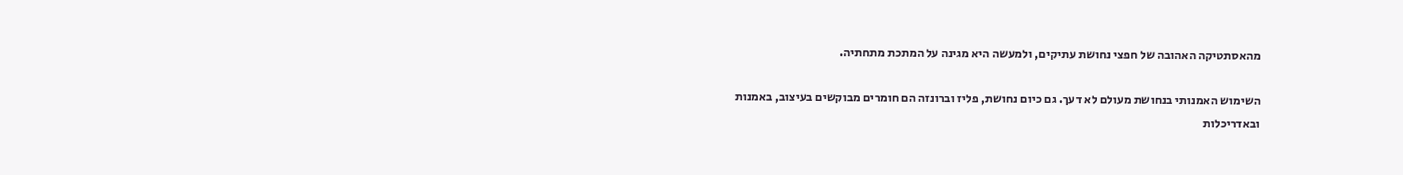מהאסתטיקה האהובה של חפצי נחושת עתיקים, ולמעשה היא מגינה על המתכת מתחתיה.

השימוש האמנותי בנחושת מעולם לא דעך. גם כיום נחושת, פליז וברונזה הם חומרים מבוקשים בעיצוב, באמנות ובאדריכלות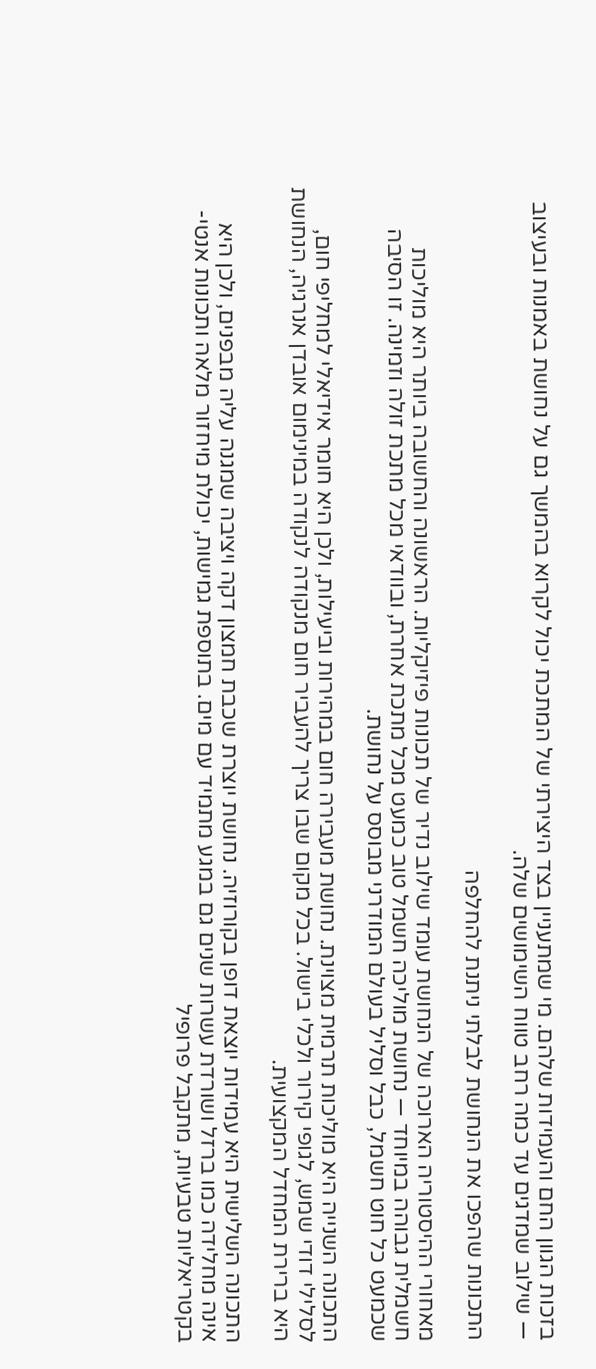בזכות הגוון החם והעמידות שלהם. מי שמתעניין בצד היצירתי של המתכת יכול לקרוא בהמשך גם על נחושת באמנות ובעיצוב — שילוב שמדגים עד כמה רחב טווח השימושים שלה.

התכונות שהפכו את הנחושת לבלתי ניתנת להחלפה

מאחורי ההיסטוריה הארוכה של הנחושת עומד שילוב נדיר של תכונות פיזיקליות. הראשונה והחשובה ביותר היא מוליכות חשמלית גבוהה במיוחד — נחושת מוליכה חשמל טוב כמעט מכל מתכת אחרת, ובוודאי מכל מתכת זולה וזמינה. זו הסיבה שכמעט כל חוט חשמל, כבל וסליל בעולם המודרני מבוסס על נחושת.

התכונה השנייה היא מוליכות תרמית מצוינת. נחושת מעבירה חום במהירות וביעילות, ולכן היא חומר אידיאלי למחליפי חום, לסלילי דודי שמש, לגופי קירור ולכלי בישול. בכל מקום שבו צריך להעביר חום מנקודה לנקודה במינימום אובדן אנרגיה, הנחושת היא ברירת המחדל המקצועית.

התכונה השלישית היא עמידות יוצאת דופן בקורוזיה. נחושת יוצרת שכבת חמצון דקה ויציבה שמגנה עליה מבפנים, ולכן היא אינה מחלידה כמו ברזל ושורדת עשרות שנים גם במגע מתמיד עם מים. בתוספת גמישות, יכולת מיחזור מלאה ותכונות אנטי-בקטריאליות טבעיות, מתקבל פרופיל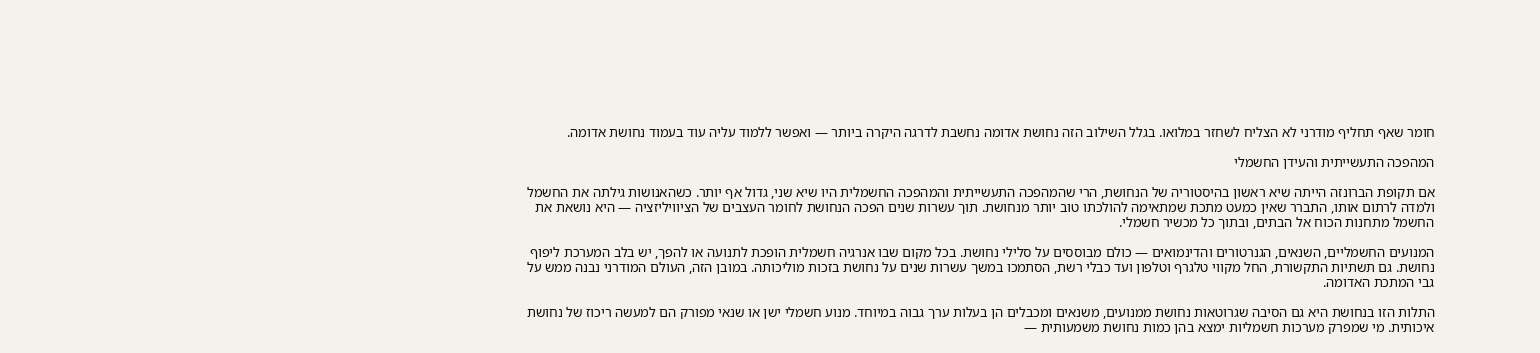חומר שאף תחליף מודרני לא הצליח לשחזר במלואו. בגלל השילוב הזה נחושת אדומה נחשבת לדרגה היקרה ביותר — ואפשר ללמוד עליה עוד בעמוד נחושת אדומה.

המהפכה התעשייתית והעידן החשמלי

אם תקופת הברונזה הייתה שיא ראשון בהיסטוריה של הנחושת, הרי שהמהפכה התעשייתית והמהפכה החשמלית היו שיא שני, גדול אף יותר. כשהאנושות גילתה את החשמל ולמדה לרתום אותו, התברר שאין כמעט מתכת שמתאימה להולכתו טוב יותר מנחושת. תוך עשרות שנים הפכה הנחושת לחומר העצבים של הציוויליזציה — היא נושאת את החשמל מתחנות הכוח אל הבתים, ובתוך כל מכשיר חשמלי.

המנועים החשמליים, השנאים, הגנרטורים והדינמואים — כולם מבוססים על סלילי נחושת. בכל מקום שבו אנרגיה חשמלית הופכת לתנועה או להפך, יש בלב המערכת ליפוף נחושת. גם תשתיות התקשורת, החל מקווי טלגרף וטלפון ועד כבלי רשת, הסתמכו במשך עשרות שנים על נחושת בזכות מוליכותה. במובן הזה, העולם המודרני נבנה ממש על גבי המתכת האדומה.

התלות הזו בנחושת היא גם הסיבה שגרוטאות נחושת ממנועים, משנאים ומכבלים הן בעלות ערך גבוה במיוחד. מנוע חשמלי ישן או שנאי מפורק הם למעשה ריכוז של נחושת איכותית. מי שמפרק מערכות חשמליות ימצא בהן כמות נחושת משמעותית —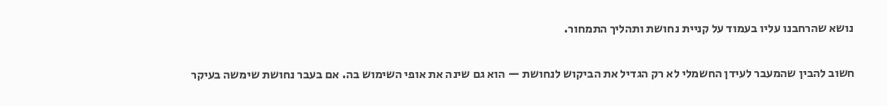נושא שהרחבנו עליו בעמוד על קניית נחושת ותהליך התמחור.

חשוב להבין שהמעבר לעידן החשמלי לא רק הגדיל את הביקוש לנחושת — הוא גם שינה את אופי השימוש בה. אם בעבר נחושת שימשה בעיקר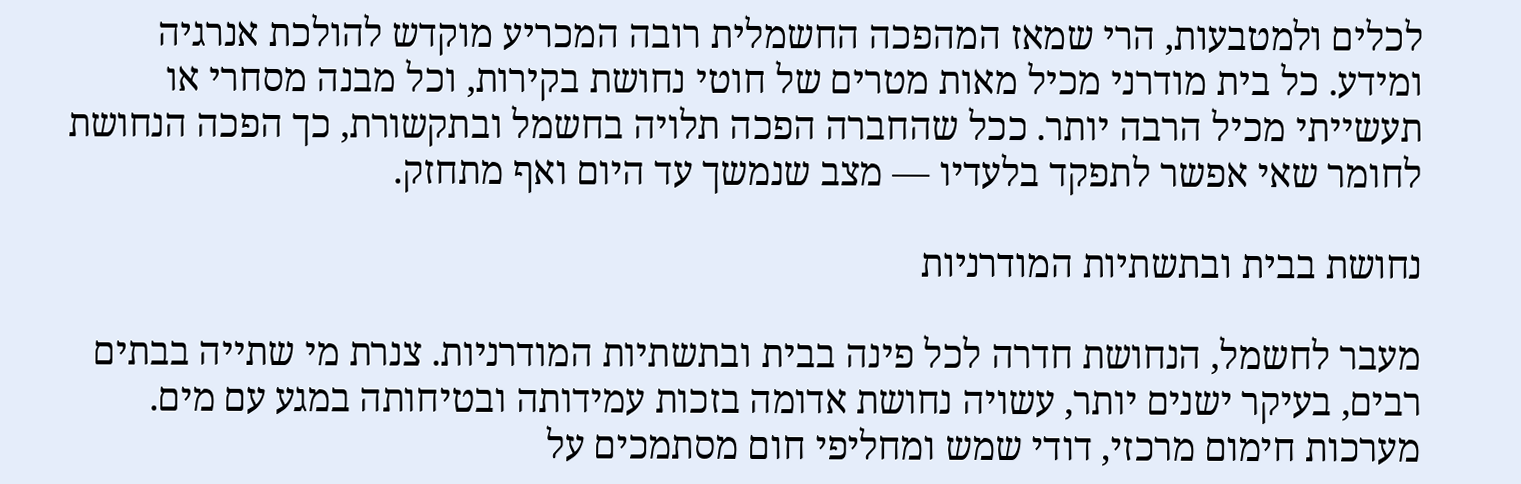לכלים ולמטבעות, הרי שמאז המהפכה החשמלית רובה המכריע מוקדש להולכת אנרגיה ומידע. כל בית מודרני מכיל מאות מטרים של חוטי נחושת בקירות, וכל מבנה מסחרי או תעשייתי מכיל הרבה יותר. ככל שהחברה הפכה תלויה בחשמל ובתקשורת, כך הפכה הנחושת לחומר שאי אפשר לתפקד בלעדיו — מצב שנמשך עד היום ואף מתחזק.

נחושת בבית ובתשתיות המודרניות

מעבר לחשמל, הנחושת חדרה לכל פינה בבית ובתשתיות המודרניות. צנרת מי שתייה בבתים רבים, בעיקר ישנים יותר, עשויה נחושת אדומה בזכות עמידותה ובטיחותה במגע עם מים. מערכות חימום מרכזי, דודי שמש ומחליפי חום מסתמכים על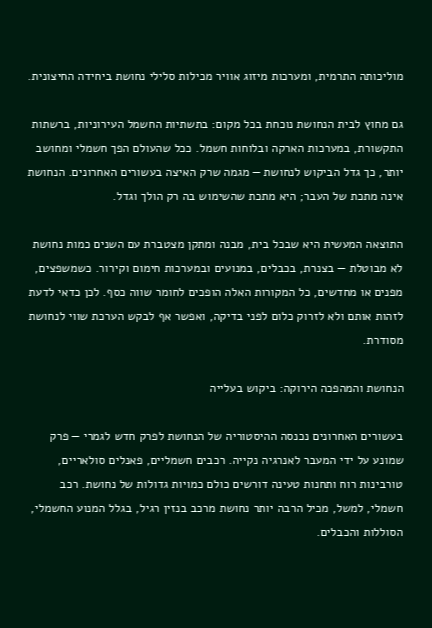מוליכותה התרמית, ומערכות מיזוג אוויר מכילות סלילי נחושת ביחידה החיצונית.

גם מחוץ לבית הנחושת נוכחת בכל מקום: בתשתיות החשמל העירוניות, ברשתות התקשורת, במערכות הארקה ובלוחות חשמל. ככל שהעולם הפך חשמלי ומחושב יותר, כך גדל הביקוש לנחושת — מגמה שרק האיצה בעשורים האחרונים. הנחושת אינה מתכת של העבר; היא מתכת שהשימוש בה רק הולך וגדל.

התוצאה המעשית היא שבכל בית, מבנה ומתקן מצטברת עם השנים כמות נחושת לא מבוטלת — בצנרת, בכבלים, במנועים ובמערכות חימום וקירור. כשמשפצים, מפנים או מחדשים, כל המקורות האלה הופכים לחומר שווה כסף. לכן כדאי לדעת לזהות אותם ולא לזרוק כלום לפני בדיקה, ואפשר אף לבקש הערכת שווי לנחושת מסודרת.

הנחושת והמהפכה הירוקה: ביקוש בעלייה

בעשורים האחרונים נכנסה ההיסטוריה של הנחושת לפרק חדש לגמרי — פרק שמונע על ידי המעבר לאנרגיה נקייה. רכבים חשמליים, פאנלים סולאריים, טורבינות רוח ותחנות טעינה דורשים כולם כמויות גדולות של נחושת. רכב חשמלי, למשל, מכיל הרבה יותר נחושת מרכב בנזין רגיל, בגלל המנוע החשמלי, הסוללות והכבלים.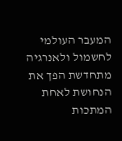המעבר העולמי לחשמול ולאנרגיה מתחדשת הפך את הנחושת לאחת המתכות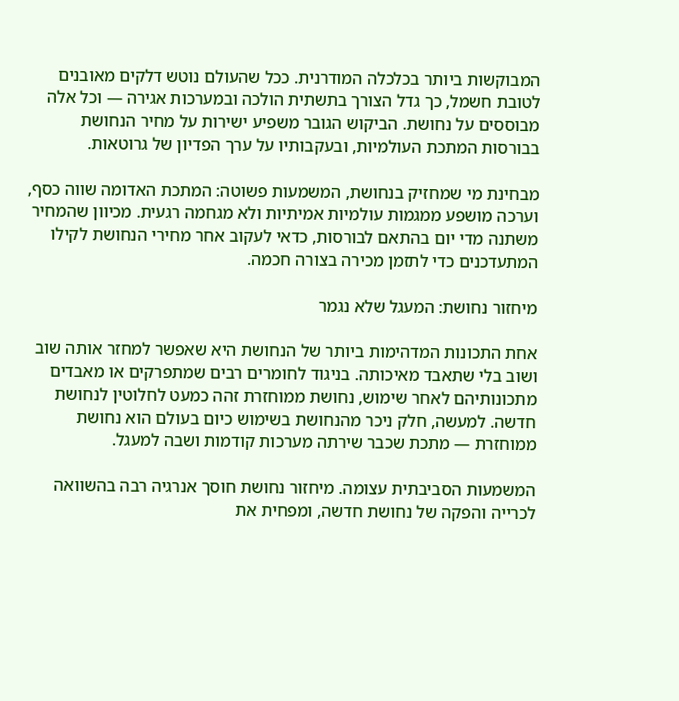המבוקשות ביותר בכלכלה המודרנית. ככל שהעולם נוטש דלקים מאובנים לטובת חשמל, כך גדל הצורך בתשתית הולכה ובמערכות אגירה — וכל אלה מבוססים על נחושת. הביקוש הגובר משפיע ישירות על מחיר הנחושת בבורסות המתכת העולמיות, ובעקבותיו על ערך הפדיון של גרוטאות.

מבחינת מי שמחזיק בנחושת, המשמעות פשוטה: המתכת האדומה שווה כסף, וערכה מושפע ממגמות עולמיות אמיתיות ולא מגחמה רגעית. מכיוון שהמחיר משתנה מדי יום בהתאם לבורסות, כדאי לעקוב אחר מחירי הנחושת לקילו המתעדכנים כדי לתזמן מכירה בצורה חכמה.

מיחזור נחושת: המעגל שלא נגמר

אחת התכונות המדהימות ביותר של הנחושת היא שאפשר למחזר אותה שוב ושוב בלי שתאבד מאיכותה. בניגוד לחומרים רבים שמתפרקים או מאבדים מתכונותיהם לאחר שימוש, נחושת ממוחזרת זהה כמעט לחלוטין לנחושת חדשה. למעשה, חלק ניכר מהנחושת בשימוש כיום בעולם הוא נחושת ממוחזרת — מתכת שכבר שירתה מערכות קודמות ושבה למעגל.

המשמעות הסביבתית עצומה. מיחזור נחושת חוסך אנרגיה רבה בהשוואה לכרייה והפקה של נחושת חדשה, ומפחית את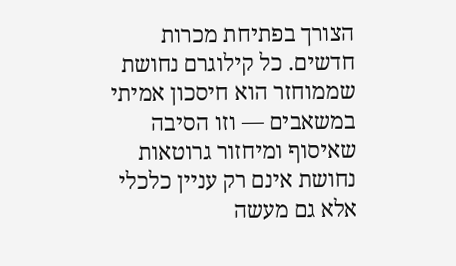הצורך בפתיחת מכרות חדשים. כל קילוגרם נחושת שממוחזר הוא חיסכון אמיתי במשאבים — וזו הסיבה שאיסוף ומיחזור גרוטאות נחושת אינם רק עניין כלכלי אלא גם מעשה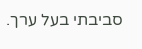סביבתי בעל ערך.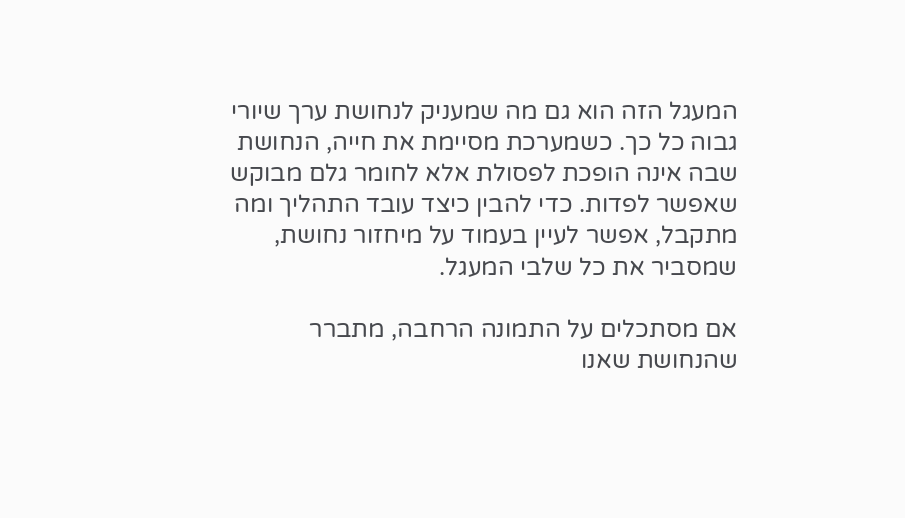המעגל הזה הוא גם מה שמעניק לנחושת ערך שיורי גבוה כל כך. כשמערכת מסיימת את חייה, הנחושת שבה אינה הופכת לפסולת אלא לחומר גלם מבוקש שאפשר לפדות. כדי להבין כיצד עובד התהליך ומה מתקבל, אפשר לעיין בעמוד על מיחזור נחושת, שמסביר את כל שלבי המעגל.

אם מסתכלים על התמונה הרחבה, מתברר שהנחושת שאנו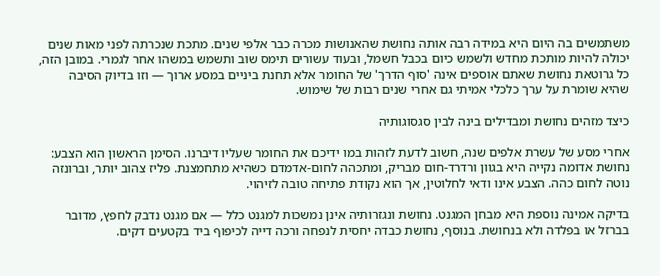משתמשים בה היום היא במידה רבה אותה נחושת שהאנושות מכרה כבר אלפי שנים. מתכת שנכרתה לפני מאות שנים יכולה להיות מותכת מחדש ולשמש כיום בכבל חשמל, ובעוד עשורים תימס שוב ותשמש במשהו אחר לגמרי. במובן הזה, כל גרוטאת נחושת שאתם אוספים אינה 'סוף הדרך' של החומר אלא תחנת ביניים במסע ארוך — וזו בדיוק הסיבה שהיא שומרת על ערך כלכלי אמיתי גם אחרי שנים רבות של שימוש.

כיצד מזהים נחושת ומבדילים בינה לבין סגסוגותיה

אחרי מסע של עשרת אלפים שנה, חשוב לדעת לזהות במו ידיכם את החומר שעליו דיברנו. הסימן הראשון הוא הצבע: נחושת אדומה נקייה היא בגוון ורדרד-חום מבריק, ומתכהה לחום-אדמדם כשהיא מתחמצנת. פליז צהוב יותר, וברונזה נוטה לחום כהה. הצבע אינו ודאי לחלוטין, אך הוא נקודת פתיחה טובה לזיהוי.

בדיקה אמינה נוספת היא מבחן המגנט. נחושת ונגזרותיה אינן נמשכות למגנט כלל — אם מגנט נדבק לחפץ, מדובר בברזל או בפלדה ולא בנחושת. בנוסף, נחושת כבדה יחסית לנפחה ורכה דייה לכיפוף ביד בקטעים דקים.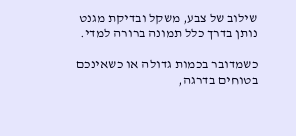שילוב של צבע, משקל ובדיקת מגנט נותן בדרך כלל תמונה ברורה למדי.

כשמדובר בכמות גדולה או כשאינכם בטוחים בדרגה,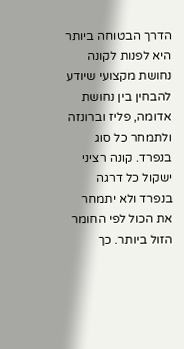הדרך הבטוחה ביותר היא לפנות לקונה נחושת מקצועי שיודע להבחין בין נחושת אדומה, פליז וברונזה ולתמחר כל סוג בנפרד. קונה רציני ישקול כל דרגה בנפרד ולא יתמחר את הכול לפי החומר הזול ביותר. כך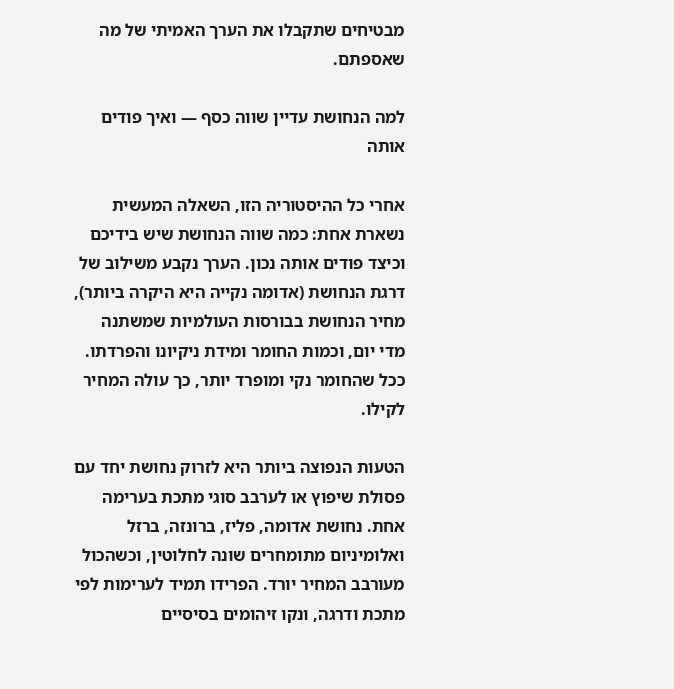מבטיחים שתקבלו את הערך האמיתי של מה שאספתם.

למה הנחושת עדיין שווה כסף — ואיך פודים אותה

אחרי כל ההיסטוריה הזו, השאלה המעשית נשארת אחת: כמה שווה הנחושת שיש בידיכם וכיצד פודים אותה נכון. הערך נקבע משילוב של דרגת הנחושת (אדומה נקייה היא היקרה ביותר), מחיר הנחושת בבורסות העולמיות שמשתנה מדי יום, וכמות החומר ומידת ניקיונו והפרדתו. ככל שהחומר נקי ומופרד יותר, כך עולה המחיר לקילו.

הטעות הנפוצה ביותר היא לזרוק נחושת יחד עם פסולת שיפוץ או לערבב סוגי מתכת בערימה אחת. נחושת אדומה, פליז, ברונזה, ברזל ואלומיניום מתומחרים שונה לחלוטין, וכשהכול מעורבב המחיר יורד. הפרידו תמיד לערימות לפי מתכת ודרגה, ונקו זיהומים בסיסיים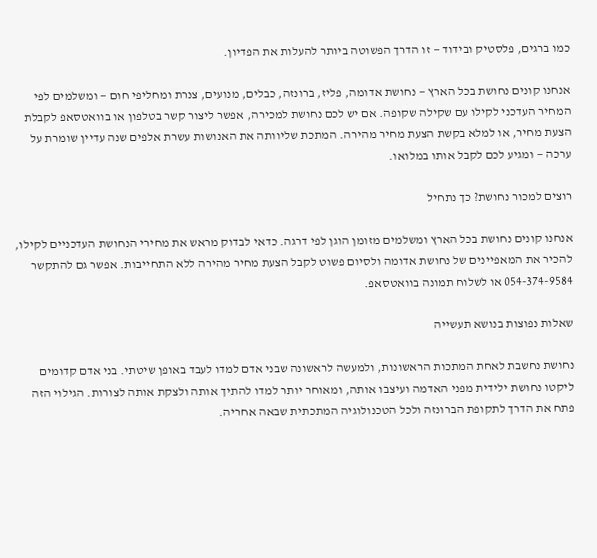כמו ברגים, פלסטיק ובידוד — זו הדרך הפשוטה ביותר להעלות את הפדיון.

אנחנו קונים נחושת בכל הארץ — נחושת אדומה, פליז, ברונזה, כבלים, מנועים, צנרת ומחליפי חום — ומשלמים לפי המחיר העדכני לקילו עם שקילה שקופה. אם יש לכם נחושת למכירה, אפשר ליצור קשר בטלפון או בוואטסאפ לקבלת הצעת מחיר, או למלא בקשת הצעת מחיר מהירה. המתכת שליוותה את האנושות עשרת אלפים שנה עדיין שומרת על ערכה — ומגיע לכם לקבל אותו במלואו.

רוצים למכור נחושת? כך נתחיל

אנחנו קונים נחושת בכל הארץ ומשלמים מזומן הוגן לפי דרגה. כדאי לבדוק מראש את מחירי הנחושת העדכניים לקילו, להכיר את המאפיינים של נחושת אדומה ולסיום פשוט לקבל הצעת מחיר מהירה ללא התחייבות. אפשר גם להתקשר 054-374-9584 או לשלוח תמונה בוואטסאפ.

שאלות נפוצות בנושא תעשייה

נחושת נחשבת לאחת המתכות הראשונות, ולמעשה לראשונה שבני אדם למדו לעבד באופן שיטתי. בני אדם קדומים ליקטו נחושת ילידית מפני האדמה ועיצבו אותה, ומאוחר יותר למדו להתיך אותה ולצקת אותה לצורות. הגילוי הזה פתח את הדרך לתקופת הברונזה ולכל הטכנולוגיה המתכתית שבאה אחריה.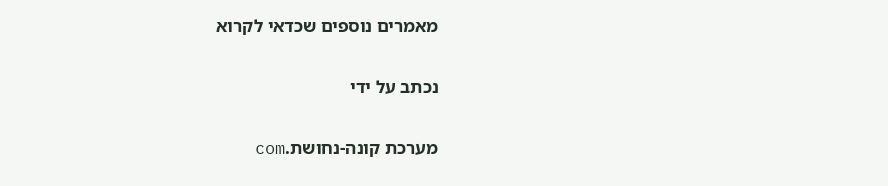מאמרים נוספים שכדאי לקרוא

נכתב על ידי

מערכת קונה-נחושת.com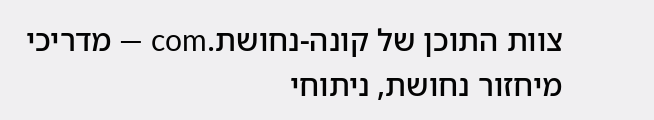צוות התוכן של קונה-נחושת.com — מדריכי מיחזור נחושת, ניתוחי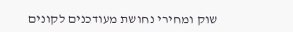שוק ומחירי נחושת מעודכנים לקונים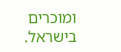ומוכרים בישראל.